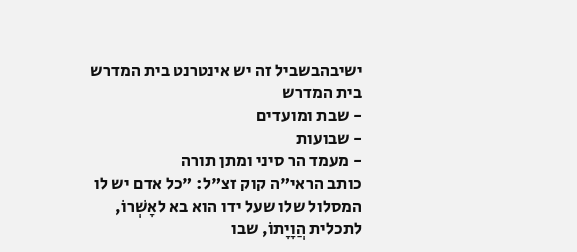ישיבהבשביל זה יש אינטרנט בית המדרש
בית המדרש
- שבת ומועדים
- שבועות
- מעמד הר סיני ומתן תורה
כותב הראי"ה קוק זצ"ל: "כל אדם יש לו המסלול שלו שעל ידו הוא בא לאָשְׁרוֹ, לתכלית הֲוָיָתוֹ, שבו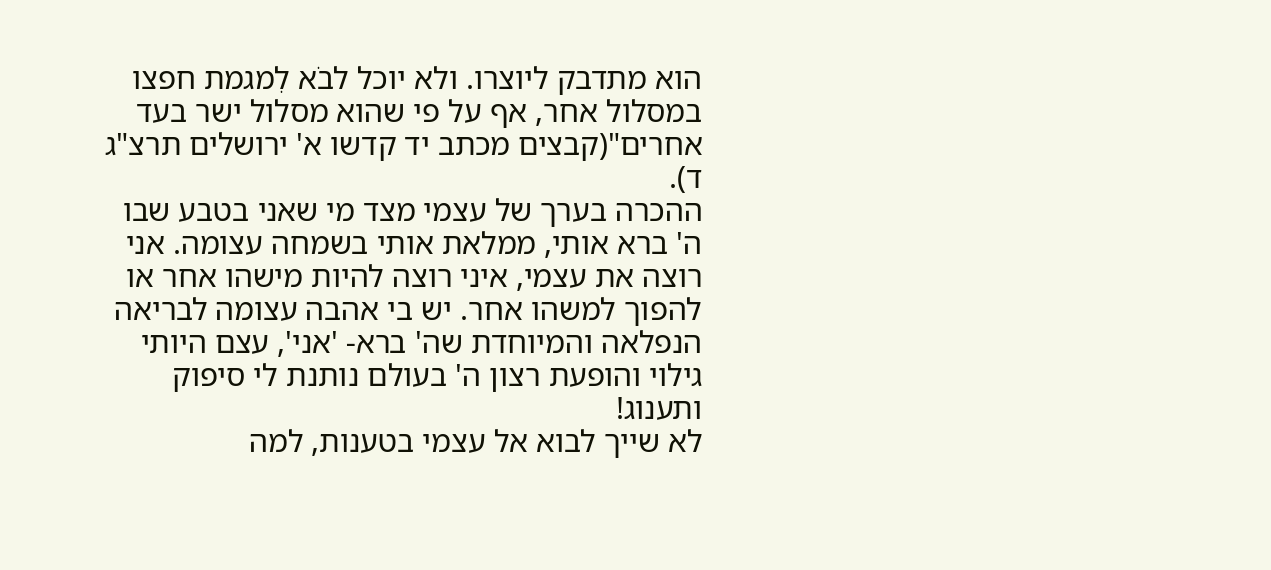הוא מתדבק ליוצרו. ולא יוכל לבֺא לִמגמת חפצו במסלול אחר, אף על פי שהוא מסלול ישר בעד אחרים"(קבצים מכתב יד קדשו א' ירושלים תרצ"ג ד).
ההכרה בערך של עצמי מצד מי שאני בטבע שבו ה' ברא אותי, ממלאת אותי בשמחה עצומה. אני רוצה את עצמי, איני רוצה להיות מישהו אחר או להפוך למשהו אחר. יש בי אהבה עצומה לבריאה הנפלאה והמיוחדת שה' ברא- 'אני', עצם היותי גילוי והופעת רצון ה' בעולם נותנת לי סיפוק ותענוג!
לא שייך לבוא אל עצמי בטענות, למה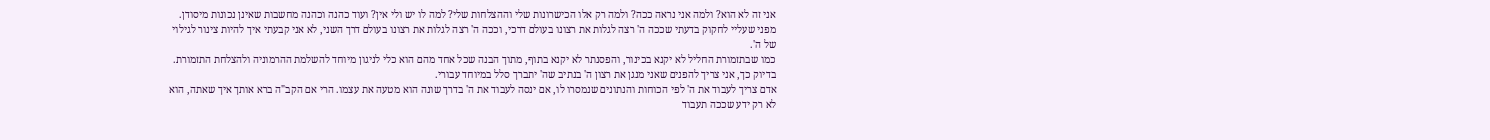אני זה לא הוא? ולמה אני נראה ככה? ולמה רק אלו הכישרונות שלי וההצלחות שלי? למה לו יש ולי אין? ועוד כהנה וכהנה מחשבות שאינן נכונות מיסודן. מפני שעליי לחקוק בדעתי שככה ה' רצה לגלות את רצונו בעולם דרכי, וככה ה' רצה לגלות את רצונו בעולם דרך השני, לא אני קבעתי איך להיות צינור לגילוי של ה'.
כמו שבתזמורת החליל לא יקנא בכינור, והפסנתר לא יקנא בתוף, מתוך הבנה שכל אחד מהם הוא כלי לניגון מיוחד להשלמת ההרמוניה ולהצלחת התזמורת. בדיוק כך, אני צריך להפנים שאני מנגן את רצון ה' בנתיב שה' יתברך סלל במיוחד עבורי.
אדם צריך לעבוד את ה' לפי הכוחות והנתונים שנמסרו לו, אם ינסה לעבוד את ה' בדרך שונה הוא מטעה את עצמו. הרי אם הקב"ה ברא אותך איך שאתה, הוא לא רק ידע שככה תעבוד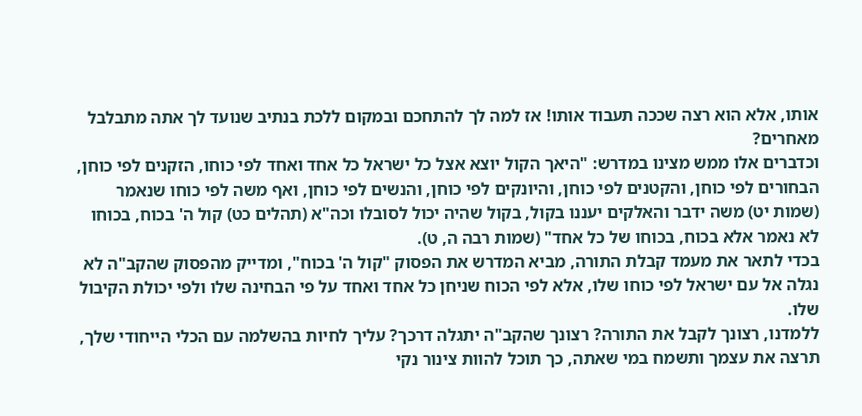אותו, אלא הוא רצה שככה תעבוד אותו! אז למה לך להתחכם ובמקום ללכת בנתיב שנועד לך אתה מתבלבל מאחרים?
וכדברים אלו ממש מצינו במדרש: "היאך הקול יוצא אצל כל ישראל כל אחד ואחד לפי כוחו, הזקנים לפי כוחן, הבחורים לפי כוחן, והקטנים לפי כוחן, והיונקים לפי כוחן, והנשים לפי כוחן, ואף משה לפי כוחו שנאמר (שמות יט) משה ידבר והאלקים יעננו בקול, בקול שהיה יכול לסובלו וכה"א (תהלים כט) קול ה' בכוח, בכוחו לא נאמר אלא בכוח, בכוחו של כל אחד" (שמות רבה ה, ט).
בכדי לתאר את מעמד קבלת התורה, מביא המדרש את הפסוק "קול ה' בכוח", ומדייק מהפסוק שהקב"ה לא נגלה אל עם ישראל לפי כוחו שלו, אלא לפי הכוח שניחן כל אחד ואחד על פי הבחינה שלו ולפי יכולת הקיבול שלו.
ללמדנו, רצונך לקבל את התורה? רצונך שהקב"ה יתגלה דרכך? עליך לחיות בהשלמה עם הכלי הייחודי שלך, תרצה את עצמך ותשמח במי שאתה, כך תוכל להוות צינור נקי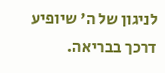לניגון של ה' שיופיע דרכך בבריאה.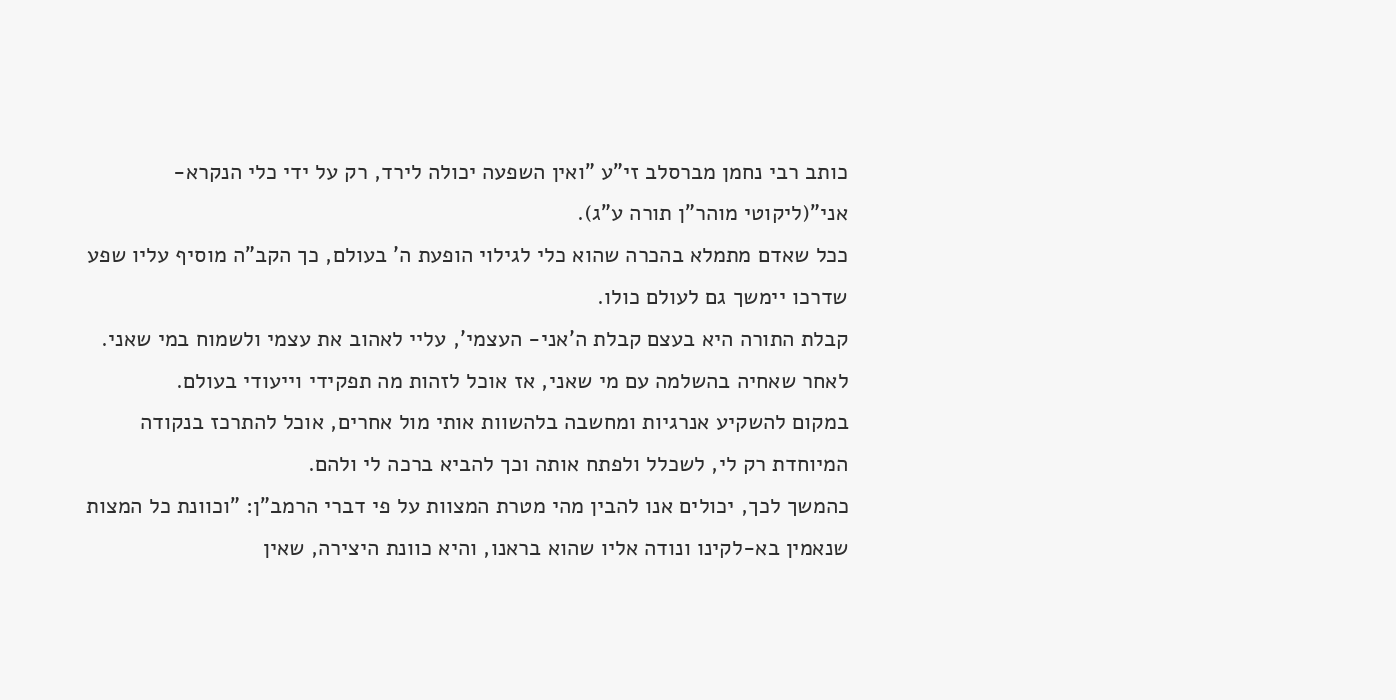כותב רבי נחמן מברסלב זי"ע "ואין השפעה יכולה לירד, רק על ידי כלי הנקרא- אני"(ליקוטי מוהר"ן תורה ע"ג).
ככל שאדם מתמלא בהכרה שהוא כלי לגילוי הופעת ה' בעולם, כך הקב"ה מוסיף עליו שפע שדרכו יימשך גם לעולם כולו.
קבלת התורה היא בעצם קבלת ה'אני- העצמי', עליי לאהוב את עצמי ולשמוח במי שאני. לאחר שאחיה בהשלמה עם מי שאני, אז אוכל לזהות מה תפקידי וייעודי בעולם.
במקום להשקיע אנרגיות ומחשבה בלהשוות אותי מול אחרים, אוכל להתרכז בנקודה המיוחדת רק לי, לשכלל ולפתח אותה וכך להביא ברכה לי ולהם.
כהמשך לכך, יכולים אנו להבין מהי מטרת המצוות על פי דברי הרמב"ן: "וכוונת כל המצות שנאמין בא-לקינו ונודה אליו שהוא בראנו, והיא כוונת היצירה, שאין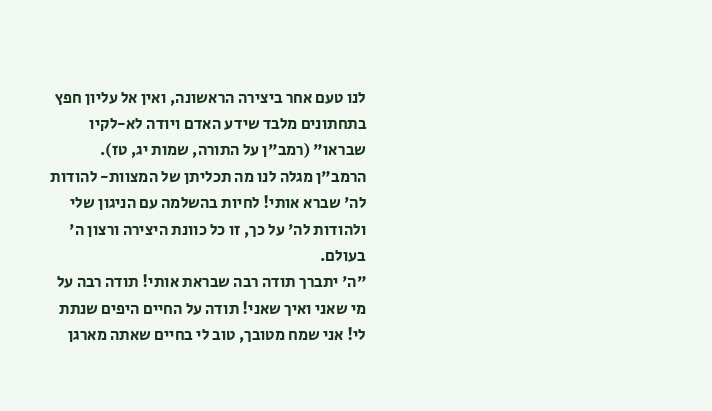לנו טעם אחר ביצירה הראשונה, ואין אל עליון חפץ בתחתונים מלבד שידע האדם ויודה לא-לקיו שבראו" (רמב"ן על התורה, שמות יג, טז).
הרמב"ן מגלה לנו מה תכליתן של המצוות- להודות לה' שברא אותי! לחיות בהשלמה עם הניגון שלי ולהודות לה' על כך, זו כל כוונת היצירה ורצון ה' בעולם.
"ה' יתברך תודה רבה שבראת אותי! תודה רבה על מי שאני ואיך שאני! תודה על החיים היפים שנתת לי! אני שמח מטובך, טוב לי בחיים שאתה מארגן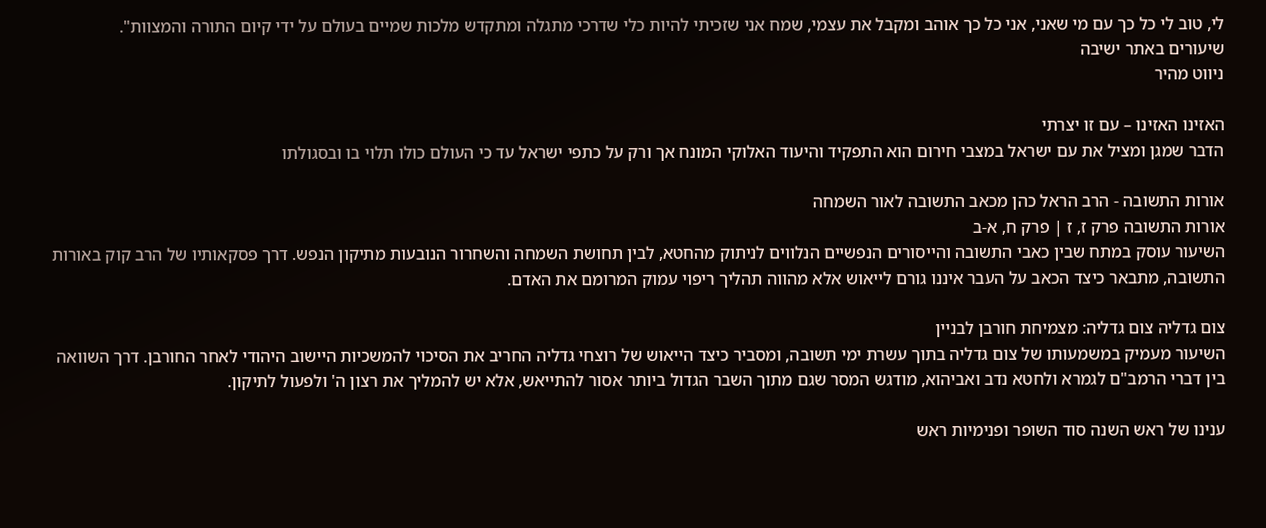לי, טוב לי כל כך עם מי שאני, אני כל כך אוהב ומקבל את עצמי, שמח אני שזכיתי להיות כלי שדרכי מתגלה ומתקדש מלכות שמיים בעולם על ידי קיום התורה והמצוות".
שיעורים באתר ישיבה
ניווט מהיר

האזינו האזינו – עם זו יצרתי
הדבר שמגן ומציל את עם ישראל במצבי חירום הוא התפקיד והיעוד האלוקי המונח אך ורק על כתפי ישראל עד כי העולם כולו תלוי בו ובסגולתו

אורות התשובה - הרב הראל כהן מכאב התשובה לאור השמחה
אורות התשובה פרק ז, ז | פרק ח, א-ב
השיעור עוסק במתח שבין כאבי התשובה והייסורים הנפשיים הנלווים לניתוק מהחטא, לבין תחושת השמחה והשחרור הנובעות מתיקון הנפש. דרך פסקאותיו של הרב קוק באורות התשובה, מתבאר כיצד הכאב על העבר איננו גורם לייאוש אלא מהווה תהליך ריפוי עמוק המרומם את האדם.

צום גדליה צום גדליה: מצמיחת חורבן לבניין
השיעור מעמיק במשמעותו של צום גדליה בתוך עשרת ימי תשובה, ומסביר כיצד הייאוש של רוצחי גדליה החריב את הסיכוי להמשכיות היישוב היהודי לאחר החורבן. דרך השוואה בין דברי הרמב"ם לגמרא ולחטא נדב ואביהוא, מודגש המסר שגם מתוך השבר הגדול ביותר אסור להתייאש, אלא יש להמליך את רצון ה' ולפעול לתיקון.

ענינו של ראש השנה סוד השופר ופנימיות ראש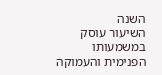השנה
השיעור עוסק במשמעותו הפנימית והעמוקה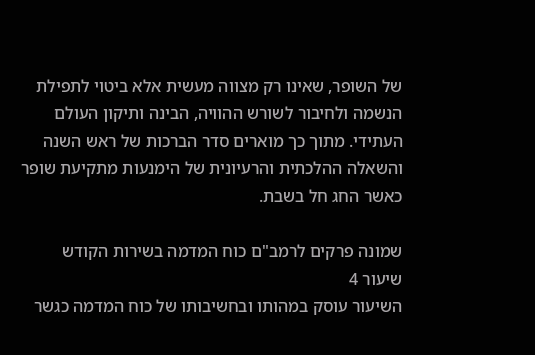של השופר, שאינו רק מצווה מעשית אלא ביטוי לתפילת הנשמה ולחיבור לשורש ההוויה, הבינה ותיקון העולם העתידי. מתוך כך מוארים סדר הברכות של ראש השנה והשאלה ההלכתית והרעיונית של הימנעות מתקיעת שופר כאשר החג חל בשבת.

שמונה פרקים לרמב"ם כוח המדמה בשירות הקודש
שיעור 4
השיעור עוסק במהותו ובחשיבותו של כוח המדמה כגשר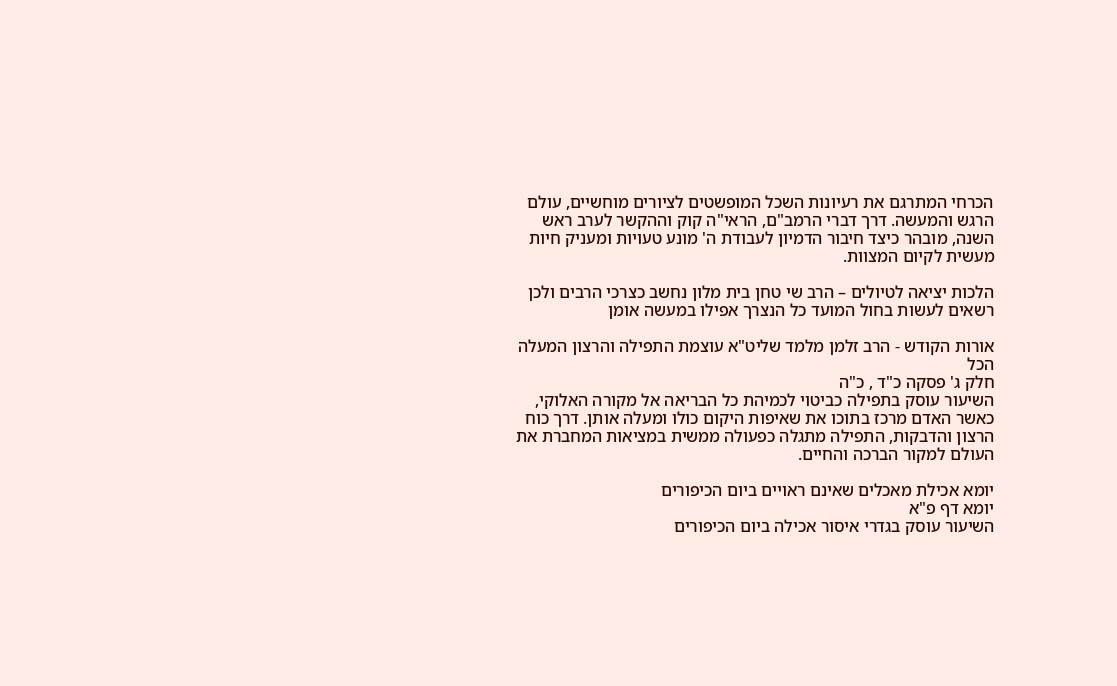הכרחי המתרגם את רעיונות השכל המופשטים לציורים מוחשיים, עולם הרגש והמעשה. דרך דברי הרמב"ם, הראי"ה קוק וההקשר לערב ראש השנה, מובהר כיצד חיבור הדמיון לעבודת ה' מונע טעויות ומעניק חיות מעשית לקיום המצוות.

הלכות יציאה לטיולים – הרב שי טחן בית מלון נחשב כצרכי הרבים ולכן רשאים לעשות בחול המועד כל הנצרך אפילו במעשה אומן

אורות הקודש - הרב זלמן מלמד שליט"א עוצמת התפילה והרצון המעלה הכל
חלק ג' פסקה כ"ד , כ"ה
השיעור עוסק בתפילה כביטוי לכמיהת כל הבריאה אל מקורה האלוקי, כאשר האדם מרכז בתוכו את שאיפות היקום כולו ומעלה אותן. דרך כוח הרצון והדבקות, התפילה מתגלה כפעולה ממשית במציאות המחברת את העולם למקור הברכה והחיים.

יומא אכילת מאכלים שאינם ראויים ביום הכיפורים
יומא דף פ"א
השיעור עוסק בגדרי איסור אכילה ביום הכיפורים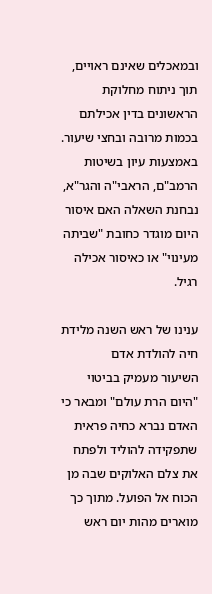ובמאכלים שאינם ראויים, תוך ניתוח מחלוקת הראשונים בדין אכילתם בכמות מרובה ובחצי שיעור. באמצעות עיון בשיטות הרמב"ם, הראבי"ה והגר"א, נבחנת השאלה האם איסור היום מוגדר כחובת "שביתה מעינוי" או כאיסור אכילה רגיל.

ענינו של ראש השנה מלידת חיה להולדת אדם
השיעור מעמיק בביטוי "היום הרת עולם" ומבאר כי האדם נברא כחיה פראית שתפקידה להוליד ולפתח את צלם האלוקים שבה מן הכוח אל הפועל. מתוך כך מוארים מהות יום ראש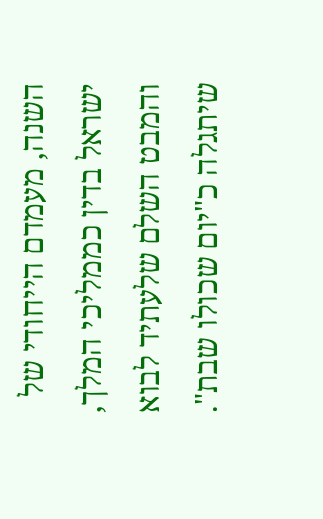השנה, מעמדם הייחודי של ישראל בדין כממליכי המלך, והמבט השלם שלעתיד לבוא שיתגלה כ"יום שכולו שבת".